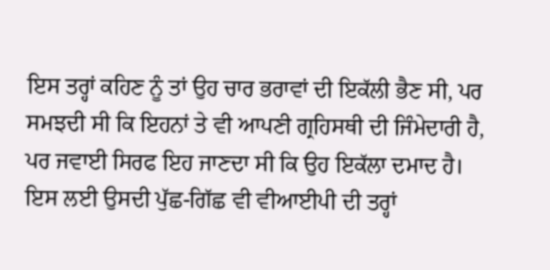ਇਸ ਤਰ੍ਹਾਂ ਕਹਿਣ ਨੂੰ ਤਾਂ ਉਹ ਚਾਰ ਭਰਾਵਾਂ ਦੀ ਇਕੱਲੀ ਭੈਣ ਸੀ, ਪਰ ਸਮਝਦੀ ਸੀ ਕਿ ਇਹਨਾਂ ਤੇ ਵੀ ਆਪਣੀ ਗ੍ਰਹਿਸਥੀ ਦੀ ਜਿੰਮੇਦਾਰੀ ਹੈ, ਪਰ ਜਵਾਈ ਸਿਰਫ ਇਹ ਜਾਣਦਾ ਸੀ ਕਿ ਉਹ ਇਕੱਲਾ ਦਮਾਦ ਹੈ। ਇਸ ਲਈ ਉਸਦੀ ਪੁੱਛ-ਗਿੱਛ ਵੀ ਵੀਆਈਪੀ ਦੀ ਤਰ੍ਹਾਂ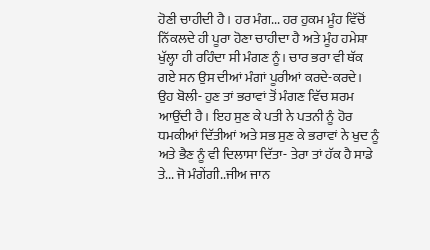ਹੋਣੀ ਚਾਹੀਦੀ ਹੈ। ਹਰ ਮੰਗ... ਹਰ ਹੁਕਮ ਮੂੰਹ ਵਿੱਚੋਂ ਨਿੱਕਲਦੇ ਹੀ ਪੂਰਾ ਹੋਣਾ ਚਾਹੀਦਾ ਹੈ ਅਤੇ ਮੂੰਹ ਹਮੇਸ਼ਾ ਖੁੱਲ੍ਹਾ ਹੀ ਰਹਿੰਦਾ ਸੀ ਮੰਗਣ ਨੂੰ। ਚਾਰ ਭਰਾ ਵੀ ਥੱਕ ਗਏ ਸਨ ਉਸ ਦੀਆਂ ਮੰਗਾਂ ਪੂਰੀਆਂ ਕਰਦੇ-ਕਰਦੇ।
ਉਹ ਬੋਲੀ- ਹੁਣ ਤਾਂ ਭਰਾਵਾਂ ਤੋਂ ਮੰਗਣ ਵਿੱਚ ਸ਼ਰਮ ਆਉਂਦੀ ਹੈ। ਇਹ ਸੁਣ ਕੇ ਪਤੀ ਨੇ ਪਤਨੀ ਨੂੰ ਹੋਰ ਧਮਕੀਆਂ ਦਿੱਤੀਆਂ ਅਤੇ ਸਭ ਸੁਣ ਕੇ ਭਰਾਵਾਂ ਨੇ ਖੁਦ ਨੂੰ ਅਤੇ ਭੈਣ ਨੂੰ ਵੀ ਦਿਲਾਸਾ ਦਿੱਤਾ- ਤੇਰਾ ਤਾਂ ਹੱਕ ਹੈ ਸਾਡੇ ਤੇ... ਜੋ ਮੰਗੇਂਗੀ..ਜੀਅ ਜਾਨ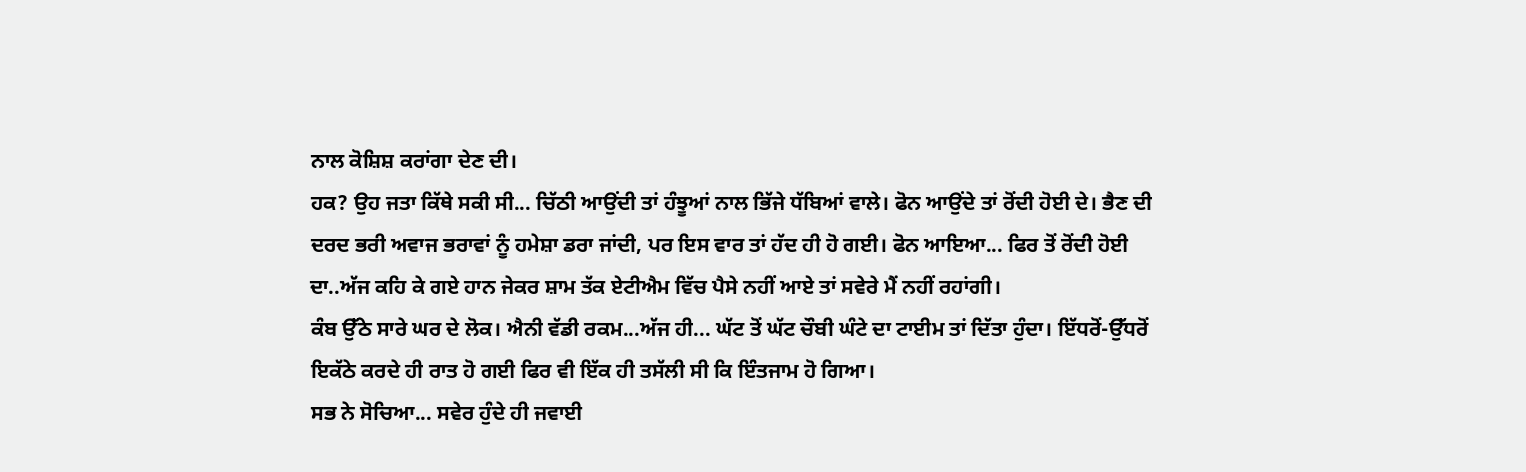ਨਾਲ ਕੋਸ਼ਿਸ਼ ਕਰਾਂਗਾ ਦੇਣ ਦੀ।
ਹਕ? ਉਹ ਜਤਾ ਕਿੱਥੇ ਸਕੀ ਸੀ... ਚਿੱਠੀ ਆਉਂਦੀ ਤਾਂ ਹੰਝੂਆਂ ਨਾਲ ਭਿੱਜੇ ਧੱਬਿਆਂ ਵਾਲੇ। ਫੋਨ ਆਉਂਦੇ ਤਾਂ ਰੋਂਦੀ ਹੋਈ ਦੇ। ਭੈਣ ਦੀ ਦਰਦ ਭਰੀ ਅਵਾਜ ਭਰਾਵਾਂ ਨੂੰ ਹਮੇਸ਼ਾ ਡਰਾ ਜਾਂਦੀ, ਪਰ ਇਸ ਵਾਰ ਤਾਂ ਹੱਦ ਹੀ ਹੋ ਗਈ। ਫੋਨ ਆਇਆ... ਫਿਰ ਤੋਂ ਰੋਂਦੀ ਹੋਈ ਦਾ..ਅੱਜ ਕਹਿ ਕੇ ਗਏ ਹਾਨ ਜੇਕਰ ਸ਼ਾਮ ਤੱਕ ਏਟੀਐਮ ਵਿੱਚ ਪੈਸੇ ਨਹੀਂ ਆਏ ਤਾਂ ਸਵੇਰੇ ਮੈਂ ਨਹੀਂ ਰਹਾਂਗੀ।
ਕੰਬ ਉੱਠੇ ਸਾਰੇ ਘਰ ਦੇ ਲੋਕ। ਐਨੀ ਵੱਡੀ ਰਕਮ...ਅੱਜ ਹੀ... ਘੱਟ ਤੋਂ ਘੱਟ ਚੌਬੀ ਘੰਟੇ ਦਾ ਟਾਈਮ ਤਾਂ ਦਿੱਤਾ ਹੁੰਦਾ। ਇੱਧਰੋਂ-ਉੱਧਰੋਂ ਇਕੱਠੇ ਕਰਦੇ ਹੀ ਰਾਤ ਹੋ ਗਈ ਫਿਰ ਵੀ ਇੱਕ ਹੀ ਤਸੱਲੀ ਸੀ ਕਿ ਇੰਤਜਾਮ ਹੋ ਗਿਆ।
ਸਭ ਨੇ ਸੋਚਿਆ... ਸਵੇਰ ਹੁੰਦੇ ਹੀ ਜਵਾਈ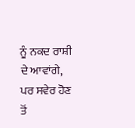ਨੂੰ ਨਕਦ ਰਾਸ਼ੀ ਦੇ ਆਵਾਂਗੇ, ਪਰ ਸਵੇਰ ਹੋਣ ਤੋਂ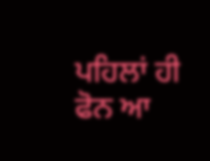ਪਹਿਲਾਂ ਹੀ ਫੋਨ ਆ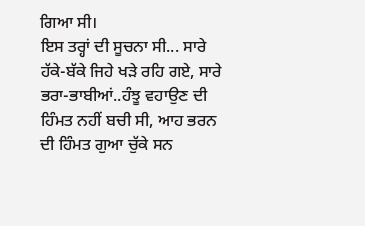ਗਿਆ ਸੀ।
ਇਸ ਤਰ੍ਹਾਂ ਦੀ ਸੂਚਨਾ ਸੀ... ਸਾਰੇ ਹੱਕੇ-ਬੱਕੇ ਜਿਹੇ ਖੜੇ ਰਹਿ ਗਏ, ਸਾਰੇ ਭਰਾ-ਭਾਬੀਆਂ..ਹੰਝੂ ਵਹਾਉਣ ਦੀ ਹਿੰਮਤ ਨਹੀਂ ਬਚੀ ਸੀ, ਆਹ ਭਰਨ ਦੀ ਹਿੰਮਤ ਗੁਆ ਚੁੱਕੇ ਸਨ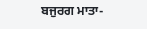ਬਜੁਰਗ ਮਾਤਾ-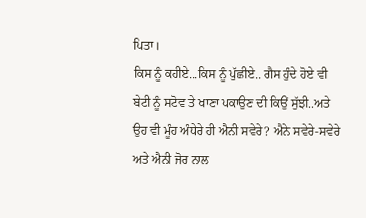ਪਿਤਾ।
ਕਿਸ ਨੂੰ ਕਹੀਏ...ਕਿਸ ਨੂੰ ਪੁੱਛੀਏ.. ਗੈਸ ਹੁੰਦੇ ਹੋਏ ਵੀ ਬੇਟੀ ਨੂੰ ਸਟੋਵ ਤੇ ਖਾਣਾ ਪਕਾਉਣ ਦੀ ਕਿਉਂ ਸੁੱਝੀ..ਅਤੇ ਉਹ ਵੀ ਮੂੰਹ ਅੰਧੇਰੇ ਹੀ ਐਨੀ ਸਵੇਰੇ? ਐਨੇ ਸਵੇਰੇ-ਸਵੇਰੇ ਅਤੇ ਐਨੀ ਜੋਰ ਨਾਲ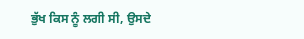ਭੁੱਖ ਕਿਸ ਨੂੰ ਲਗੀ ਸੀ, ਉਸਦੇ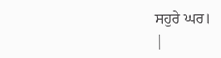ਸਹੁਰੇ ਘਰ।
|